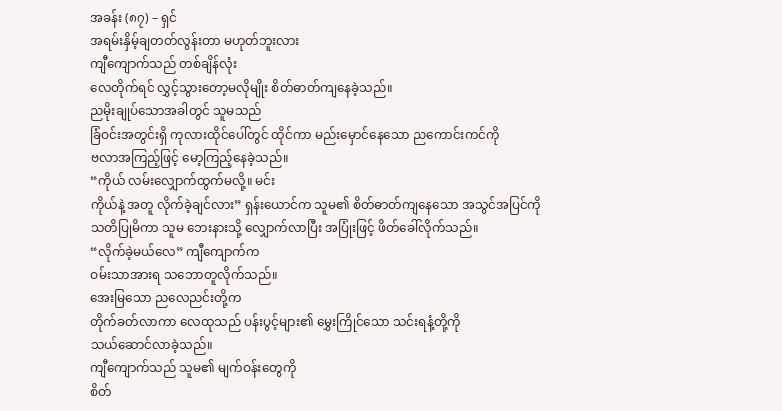အခန်း (၈၇) – ရှင်
အရမ်းနှိမ့်ချတတ်လွန်းတာ မဟုတ်ဘူးလား
ကျီကျောက်သည် တစ်ချိန်လုံး
လေတိုက်ရင် လွှင့်သွားတော့မလိုမျိုး စိတ်ဓာတ်ကျနေခဲ့သည်။
ညမိုးချုပ်သောအခါတွင် သူမသည်
ခြံဝင်းအတွင်းရှိ ကုလားထိုင်ပေါ်တွင် ထိုင်ကာ မည်းမှောင်နေသော ညကောင်းကင်ကို
ဗလာအကြည့်ဖြင့် မော့ကြည့်နေခဲ့သည်။
“ကိုယ် လမ်းလျှောက်ထွက်မလို့။ မင်း
ကိုယ်နဲ့ အတူ လိုက်ခဲ့ချင်လား” ရှန်းယောင်က သူမ၏ စိတ်ဓာတ်ကျနေသော အသွင်အပြင်ကို
သတိပြုမိကာ သူမ ဘေးနားသို့ လျှောက်လာပြီး အပြုံးဖြင့် ဖိတ်ခေါ်လိုက်သည်။
“လိုက်ခဲ့မယ်လေ” ကျီကျောက်က
ဝမ်းသာအားရ သဘောတူလိုက်သည်။
အေးမြသော ညလေညင်းတို့က
တိုက်ခတ်လာကာ လေထုသည် ပန်းပွင့်များ၏ မွှေးကြိုင်သော သင်းရနံ့တို့ကို
သယ်ဆောင်လာခဲ့သည်။
ကျီကျောက်သည် သူမ၏ မျက်ဝန်းတွေကို
စိတ်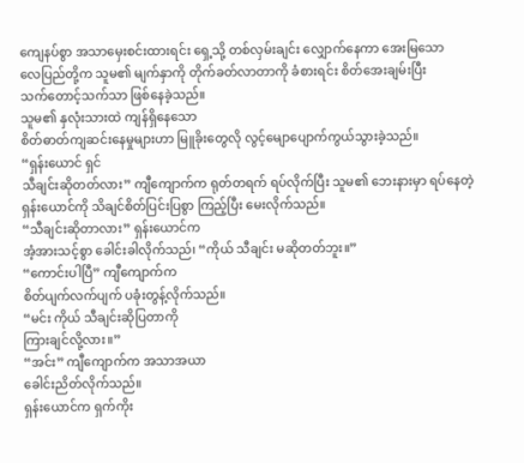ကျေနပ်စွာ အသာမှေးစင်းထားရင်း ရှေ့သို့ တစ်လှမ်းချင်း လျှောက်နေကာ အေးမြသော
လေပြည်တို့က သူမ၏ မျက်နှာကို တိုက်ခတ်လာတာကို ခံစားရင်း စိတ်အေးချမ်းပြီး
သက်တောင့်သက်သာ ဖြစ်နေခဲ့သည်။
သူမ၏ နှလုံးသားထဲ ကျန်ရှိနေသော
စိတ်ဓာတ်ကျဆင်းနေမှုများဟာ မြူခိုးတွေလို လွင့်မျောပျောက်ကွယ်သွားခဲ့သည်။
“ရှန်းယောင် ရှင်
သီချင်းဆိုတတ်လား” ကျီကျောက်က ရုတ်တရက် ရပ်လိုက်ပြီး သူမ၏ ဘေးနားမှာ ရပ်နေတဲ့
ရှန်းယောင်ကို သိချင်စိတ်ပြင်းပြစွာ ကြည့်ပြီး မေးလိုက်သည်။
“သီချင်းဆိုတာလား” ရှန်းယောင်က
အံ့အားသင့်စွာ ခေါင်းခါလိုက်သည်၊ “ကိုယ် သီချင်း မဆိုတတ်ဘူး။”
“ကောင်းပါပြီ” ကျီကျောက်က
စိတ်ပျက်လက်ပျက် ပခုံးတွန့်လိုက်သည်။
“မင်း ကိုယ် သီချင်းဆိုပြတာကို
ကြားချင်လို့လား။”
“အင်း” ကျီကျောက်က အသာအယာ
ခေါင်းညိတ်လိုက်သည်။
ရှန်းယောင်က ရှက်ကိုး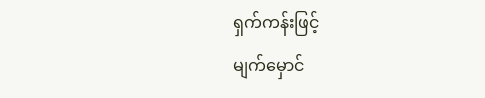ရှက်ကန်းဖြင့်
မျက်မှောင်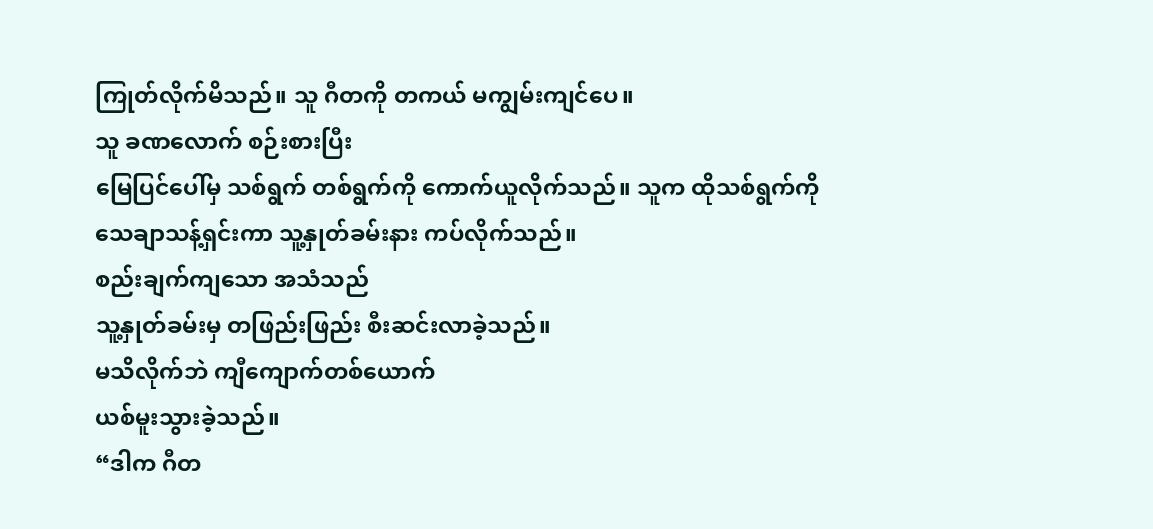ကြုတ်လိုက်မိသည်။ သူ ဂီတကို တကယ် မကျွမ်းကျင်ပေ။
သူ ခဏလောက် စဉ်းစားပြီး
မြေပြင်ပေါ်မှ သစ်ရွက် တစ်ရွက်ကို ကောက်ယူလိုက်သည်။ သူက ထိုသစ်ရွက်ကို
သေချာသန့်ရှင်းကာ သူ့နှုတ်ခမ်းနား ကပ်လိုက်သည်။
စည်းချက်ကျသော အသံသည်
သူ့နှုတ်ခမ်းမှ တဖြည်းဖြည်း စီးဆင်းလာခဲ့သည်။
မသိလိုက်ဘဲ ကျီကျောက်တစ်ယောက်
ယစ်မူးသွားခဲ့သည်။
“ဒါက ဂီတ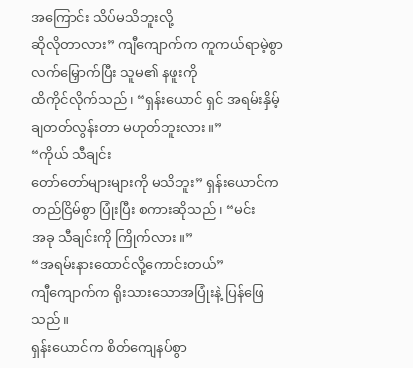အကြောင်း သိပ်မသိဘူးလို့
ဆိုလိုတာလား” ကျီကျောက်က ကူကယ်ရာမဲ့စွာ လက်မြှောက်ပြီး သူမ၏ နဖူးကို
ထိကိုင်လိုက်သည်၊ “ရှန်းယောင် ရှင် အရမ်းနှိမ့်ချတတ်လွန်းတာ မဟုတ်ဘူးလား။”
“ကိုယ် သီချင်း
တော်တော်များများကို မသိဘူး” ရှန်းယောင်က တည်ငြိမ်စွာ ပြုံးပြီး စကားဆိုသည်၊ “မင်း
အခု သီချင်းကို ကြိုက်လား။”
“အရမ်းနားထောင်လို့ကောင်းတယ်”
ကျီကျောက်က ရိုးသားသောအပြုံးနဲ့ ပြန်ဖြေသည်။
ရှန်းယောင်က စိတ်ကျေနပ်စွာ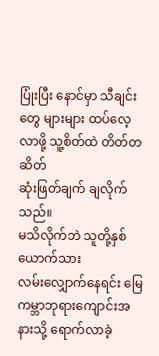ပြုံးပြီး နောင်မှာ သီချင်းတွေ များများ ထပ်လေ့လာဖို့ သူ့စိတ်ထဲ တိတ်တဆိတ်
ဆုံးဖြတ်ချက် ချလိုက်သည်။
မသိလိုက်ဘဲ သူတို့နှစ်ယောက်သား
လမ်းလျှောက်နေရင်း မြေကမ္ဘာဘုရားကျောင်းအနားသို့ ရောက်လာခဲ့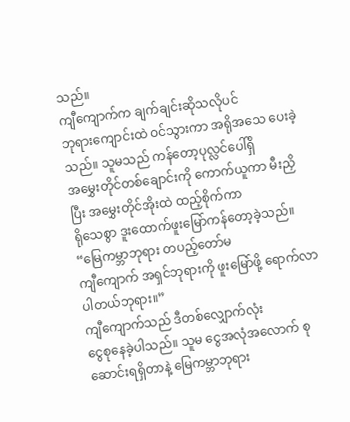သည်။
ကျီကျောက်က ချက်ချင်းဆိုသလိုပင်
ဘုရားကျောင်းထဲ ဝင်သွားကာ အရိုအသေ ပေးခဲ့သည်။ သူမသည် ကန်တော့ပုလ္လင်ပေါ်ရှိ
အမွှေးတိုင်တစ်ချောင်းကို ကောက်ယူကာ မီးညှိပြီး အမွှေးတိုင်အိုးထဲ ထည့်စိုက်ကာ
ရိုသေစွာ ဒူးထောက်ဖူးမြော်ကန်တော့ခဲ့သည်။
“မြေကမ္ဘာဘုရား တပည့်တော်မ
ကျီကျောက် အရှင်ဘုရားကို ဖူးမြော်ဖို့ ရောက်လာပါတယ်ဘုရား။”
ကျီကျောက်သည် ဒီတစ်လျှောက်လုံး
ငွေစုနေခဲ့ပါသည်။ သူမ ငွေအလုံအလောက် စုဆောင်းရရှိတာနဲ့ မြေကမ္ဘာဘုရား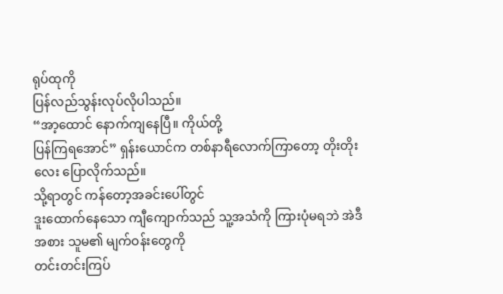ရုပ်ထုကို
ပြန်လည်သွန်းလုပ်လိုပါသည်။
“အာ့ထောင် နောက်ကျနေပြီ။ ကိုယ်တို့
ပြန်ကြရအောင်” ရှန်းယောင်က တစ်နာရီလောက်ကြာတော့ တိုးတိုးလေး ပြောလိုက်သည်။
သို့ရာတွင် ကန်တော့အခင်းပေါ်တွင်
ဒူးထောက်နေသော ကျီကျောက်သည် သူ့အသံကို ကြားပုံမရဘဲ အဲဒီအစား သူမ၏ မျက်ဝန်းတွေကို
တင်းတင်းကြပ်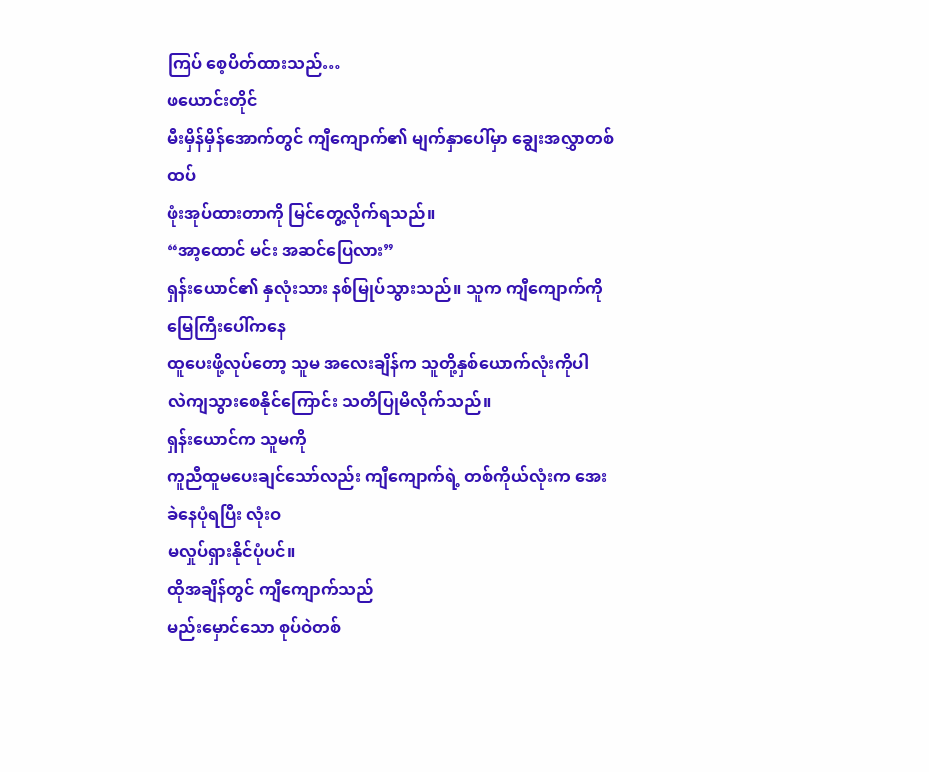ကြပ် စေ့ပိတ်ထားသည်…
ဖယောင်းတိုင်
မီးမှိန်မှိန်အောက်တွင် ကျီကျောက်၏ မျက်နှာပေါ်မှာ ချွေးအလွှာတစ်ထပ်
ဖုံးအုပ်ထားတာကို မြင်တွေ့လိုက်ရသည်။
“အာ့ထောင် မင်း အဆင်ပြေလား”
ရှန်းယောင်၏ နှလုံးသား နစ်မြုပ်သွားသည်။ သူက ကျီကျောက်ကို မြေကြီးပေါ်ကနေ
ထူပေးဖို့လုပ်တော့ သူမ အလေးချိန်က သူတို့နှစ်ယောက်လုံးကိုပါ
လဲကျသွားစေနိုင်ကြောင်း သတိပြုမိလိုက်သည်။
ရှန်းယောင်က သူမကို
ကူညီထူမပေးချင်သော်လည်း ကျီကျောက်ရဲ့ တစ်ကိုယ်လုံးက အေးခဲနေပုံရပြီး လုံးဝ
မလှုပ်ရှားနိုင်ပုံပင်။
ထိုအချိန်တွင် ကျီကျောက်သည်
မည်းမှောင်သော စုပ်ဝဲတစ်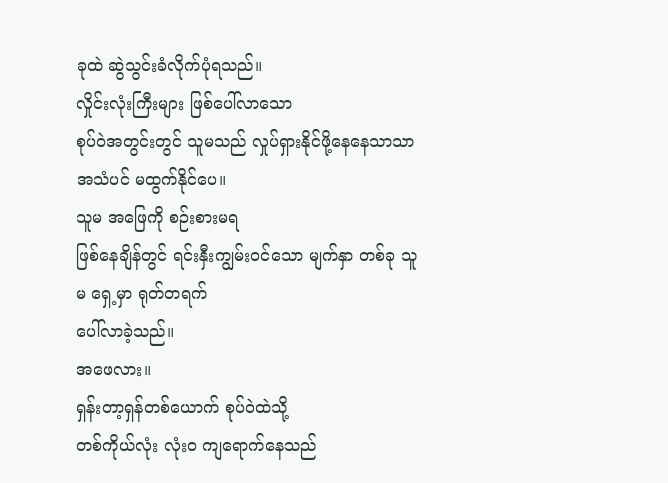ခုထဲ ဆွဲသွင်းခံလိုက်ပုံရသည်။
လှိုင်းလုံးကြီးများ ဖြစ်ပေါ်လာသော
စုပ်ဝဲအတွင်းတွင် သူမသည် လှုပ်ရှားနိုင်ဖို့နေနေသာသာ အသံပင် မထွက်နိုင်ပေ။
သူမ အဖြေကို စဉ်းစားမရ
ဖြစ်နေချိန်တွင် ရင်းနှီးကျွမ်းဝင်သော မျက်နှာ တစ်ခု သူမ ရှေ့မှာ ရုတ်တရက်
ပေါ်လာခဲ့သည်။
အဖေလား။
ရှန်းတာ့ရှန်တစ်ယောက် စုပ်ဝဲထဲသို့
တစ်ကိုယ်လုံး လုံးဝ ကျရောက်နေသည်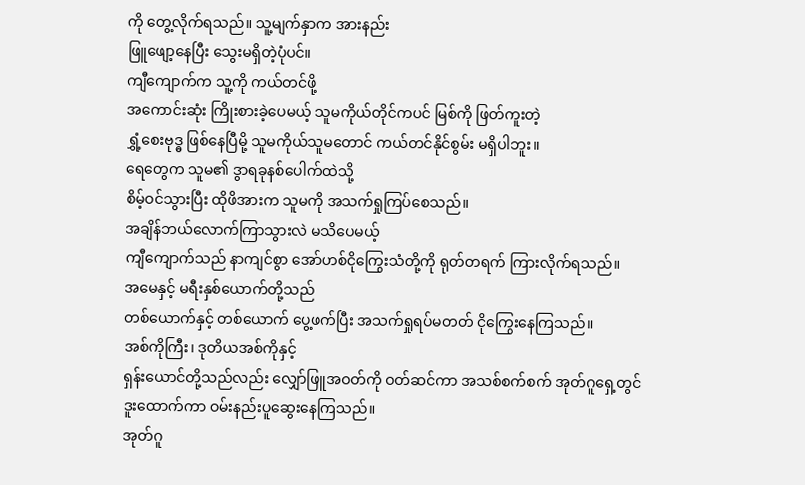ကို တွေ့လိုက်ရသည်။ သူ့မျက်နှာက အားနည်း
ဖြူဖျော့နေပြီး သွေးမရှိတဲ့ပုံပင်။
ကျီကျောက်က သူ့ကို ကယ်တင်ဖို့
အကောင်းဆုံး ကြိုးစားခဲ့ပေမယ့် သူမကိုယ်တိုင်ကပင် မြစ်ကို ဖြတ်ကူးတဲ့
ရွှံ့စေးဗုဒ္ဓ ဖြစ်နေပြီမို့ သူမကိုယ်သူမတောင် ကယ်တင်နိုင်စွမ်း မရှိပါဘူး။
ရေတွေက သူမ၏ ဒွာရခုနစ်ပေါက်ထဲသို့
စိမ့်ဝင်သွားပြီး ထိုဖိအားက သူမကို အသက်ရှုကြပ်စေသည်။
အချိန်ဘယ်လောက်ကြာသွားလဲ မသိပေမယ့်
ကျီကျောက်သည် နာကျင်စွာ အော်ဟစ်ငိုကြွေးသံတို့ကို ရုတ်တရက် ကြားလိုက်ရသည်။
အမေနှင့် မရီးနှစ်ယောက်တို့သည်
တစ်ယောက်နှင့် တစ်ယောက် ပွေ့ဖက်ပြီး အသက်ရှုရပ်မတတ် ငိုကြွေးနေကြသည်။
အစ်ကိုကြီး၊ ဒုတိယအစ်ကိုနှင့်
ရှန်းယောင်တို့သည်လည်း လျှော်ဖြူအဝတ်ကို ဝတ်ဆင်ကာ အသစ်စက်စက် အုတ်ဂူရှေ့တွင်
ဒူးထောက်ကာ ဝမ်းနည်းပူဆွေးနေကြသည်။
အုတ်ဂူ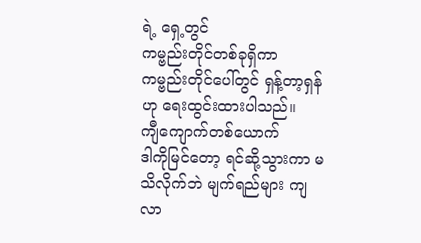ရဲ့ ရှေ့တွင်
ကမ္ဗည်းတိုင်တစ်ခုရှိကာ ကမ္ဗည်းတိုင်ပေါ်တွင် ရှန့်တာ့ရှန်ဟု ရေးထွင်းထားပါသည်။
ကျီကျောက်တစ်ယောက်
ဒါကိုမြင်တော့ ရင်ဆို့သွားကာ မသိလိုက်ဘဲ မျက်ရည်များ ကျလာ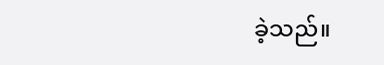ခဲ့သည်။